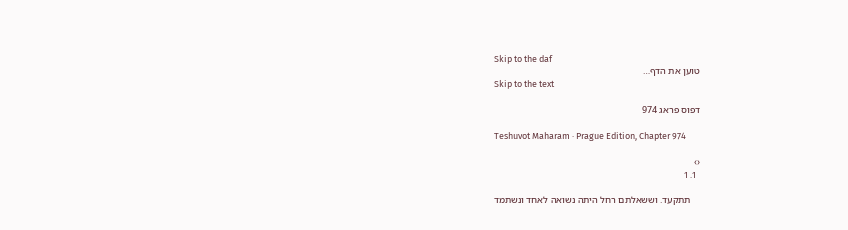Skip to the daf
טוען את הדף…
Skip to the text

דפוס פראג 974

Teshuvot Maharam · Prague Edition, Chapter 974

‹›
  1. 1

    תתקעד. וששאלתם רחל היתה נשואה לאחד ונשתמד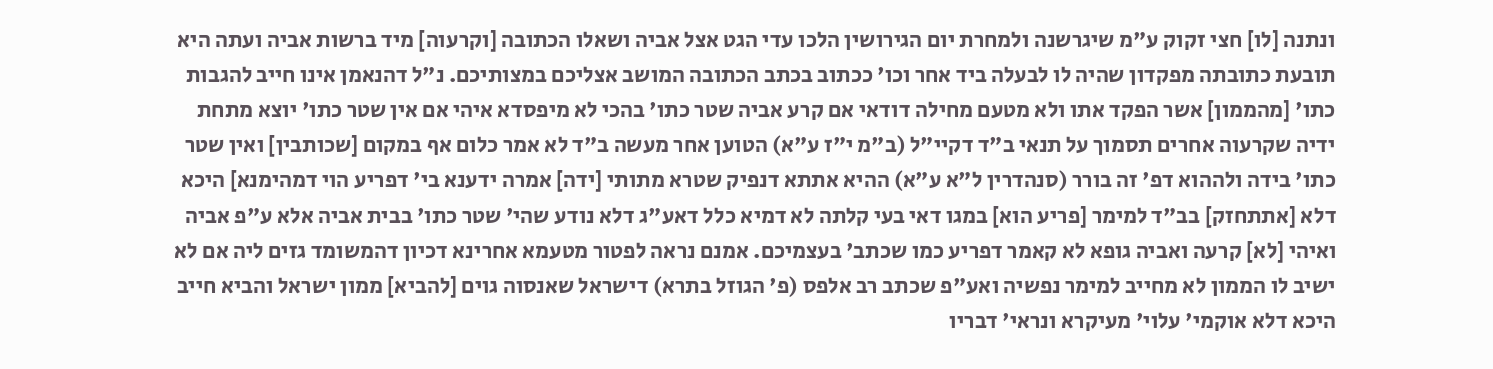ונתנה [לו] חצי זקוק ע"מ שיגרשנה ולמחרת יום הגירושין הלכו עדי הגט אצל אביה ושאלו הכתובה [וקרעוה] מיד ברשות אביה ועתה היא תובעת כתובתה מפקדון שהיה לו לבעלה ביד אחר וכו' ככתוב בכתב הכתובה המושב אצליכם במצותיכם. נ"ל דהנאמן אינו חייב להגבות כתו' [מהממון] אשר הפקד אתו ולא מטעם מחילה דודאי אם קרע אביה שטר כתו' בהכי לא מיפסדא איהי אם אין שטר כתו' יוצא מתחת ידיה שקרעוה אחרים תסמוך על תנאי ב"ד דקיי"ל (ב"מ י"ז ע"א) הטוען אחר מעשה ב"ד לא אמר כלום אף במקום [שכותבין] ואין שטר כתו' בידה ולההוא דפ' זה בורר (סנהדרין ל"א ע"א) ההיא אתתא דנפיק שטרא מתותי [ידה] אמרה ידענא בי' דפריע הוי דמהימנא] היכא דלא [אתתחזק] בב"ד למימר [פריע הוא] במגו דאי בעי קלתה לא דמיא כלל דאע"ג דלא נודע שהי' שטר כתו' בבית אביה אלא ע"פ אביה ואיהי [לא] קרעה ואביה גופא לא קאמר דפריע כמו שכתב' בעצמיכם. אמנם נראה לפטור מטעמא אחרינא דכיון דהמשומד גזים ליה אם לא ישיב לו הממון לא מחייב למימר נפשיה ואע"פ שכתב רב אלפס (פ' הגוזל בתרא) דישראל שאנסוה גוים [להביא] ממון ישראל והביא חייב היכא דלא אוקמי' עלוי' מעיקרא ונראי' דבריו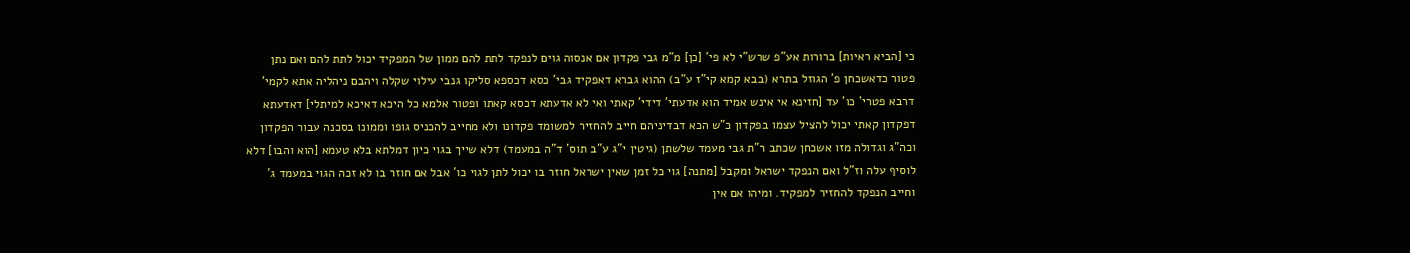כי [הביא ראיות] ברורות אע"פ שרש"י לא פי' [כן] מ"מ גבי פקדון אם אנסוה גוים לנפקד לתת להם ממון של המפקיד יכול לתת להם ואם נתן פטור כדאשכחן פ' הגוזל בתרא (בבא קמא קי"ז ע"ב) ההוא גברא דאפקיד גבי' כסא דכספא סליקו גנבי עילוי שקלה ויהבם ניהליה אתא לקמי' דרבא פטרי' כו' עד [חזינא אי אינש אמיד הוא אדעתי' דידי' קאתי ואי לא אדעתא דכסא קאתו ופטור אלמא כל היכא דאיכא למיתלי] דאדעתא דפקדון קאתי יכול להציל עצמו בפקדון כ"ש הכא דבדיניהם חייב להחזיר למשומד פקדונו ולא מחייב להכניס גופו וממונו בסכנה עבור הפקדון וכה"ג וגדולה מזו אשכחן שכתב ר"ת גבי מעמד שלשתן (גיטין י"ג ע"ב תוס' ד"ה במעמד) דלא שייך בגוי כיון דמלתא בלא טעמא [הוא והבו] דלא לוסיף עלה וז"ל ואם הנפקד ישראל ומקבל [מתנה] גוי כל זמן שאין ישראל חוזר בו יכול לתן לגוי כו' אבל אם חוזר בו לא זכה הגוי במעמד ג' וחייב הנפקד להחזיר למפקיד. ומיהו אם אין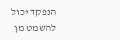הנפקד יכול להשמט מן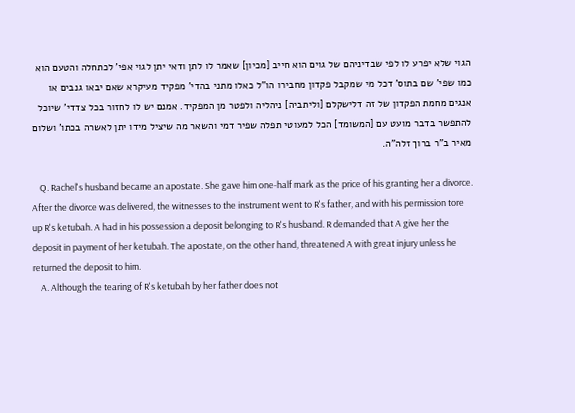הגוי שלא יפרע לו לפי שבדיניהם של גוים הוא חייב [מכיון] שאמר לו לתן ודאי יתן לגוי אפי' לכתחלה והטעם הוא כמו שפי' שם בתוס' דכל מי שמקבל פקדון מחבירו הו"ל כאלו מתני בהדי' מפקיד מעיקרא שאם יבאו גנבים או אנגים מחמת הפקדון של זה דלישקלם [וליתביה] ניהליה ולפטר מן המפקיד. אמנם יש לו לחזור בכל צדדי' שיוכל להתפשר בדבר מועט עם [המשומד] הכל למעוטי תפלה שפיר דמי והשאר מה שיציל מידו יתן לאשרה בכתו' ושלום מאיר ב"ר ברוך זלה"ה.

    Q. Rachel's husband became an apostate. She gave him one-half mark as the price of his granting her a divorce. After the divorce was delivered, the witnesses to the instrument went to R's father, and with his permission tore up R's ketubah. A had in his possession a deposit belonging to R's husband. R demanded that A give her the deposit in payment of her ketubah. The apostate, on the other hand, threatened A with great injury unless he returned the deposit to him.
    A. Although the tearing of R's ketubah by her father does not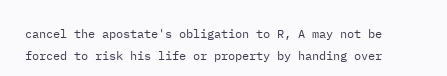cancel the apostate's obligation to R, A may not be forced to risk his life or property by handing over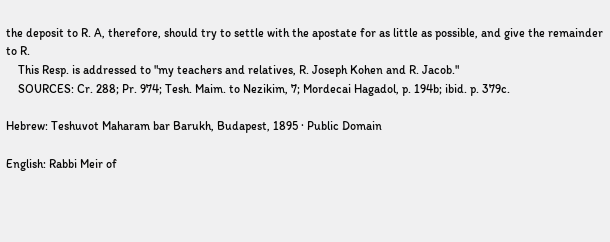the deposit to R. A, therefore, should try to settle with the apostate for as little as possible, and give the remainder to R.
    This Resp. is addressed to "my teachers and relatives, R. Joseph Kohen and R. Jacob."
    SOURCES: Cr. 288; Pr. 974; Tesh. Maim. to Nezikim, 7; Mordecai Hagadol, p. 194b; ibid. p. 379c.

Hebrew: Teshuvot Maharam bar Barukh, Budapest, 1895 · Public Domain

English: Rabbi Meir of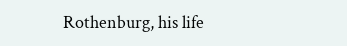Rothenburg, his life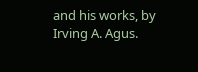and his works, by Irving A. Agus.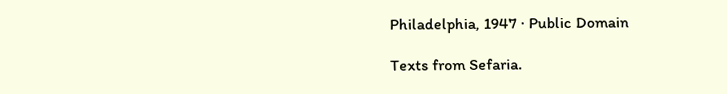Philadelphia, 1947 · Public Domain

Texts from Sefaria.